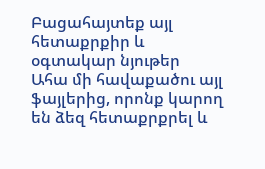Բացահայտեք այլ հետաքրքիր և օգտակար նյութեր
Ահա մի հավաքածու այլ ֆայլերից, որոնք կարող են ձեզ հետաքրքրել և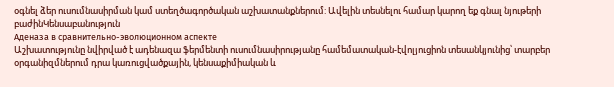օգնել ձեր ուսումնասիրման կամ ստեղծագործական աշխատանքներում: Ավելին տեսնելու համար կարող եք գնալ նյութերի բաժինԿենսաբանություն
Аденаза в сравнительно-эволюционном аспекте
Աշխատությունը նվիրված է ադենազա ֆերմենտի ուսումնասիրությանը համեմատական-էվոլյուցիոն տեսանկյունից՝ տարբեր օրգանիզմներում դրա կառուցվածքային, կենսաքիմիական և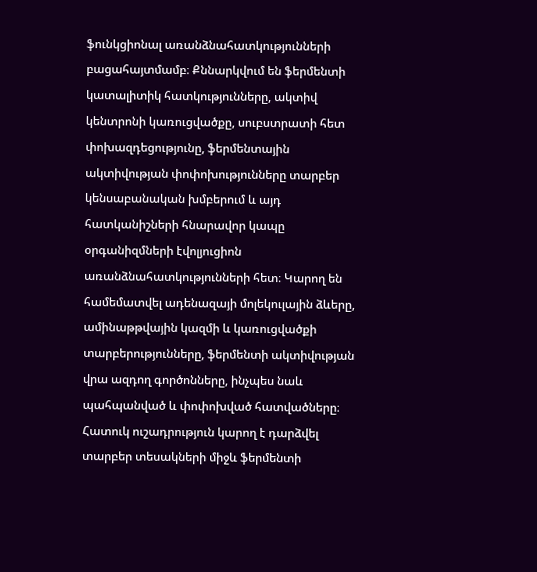ֆունկցիոնալ առանձնահատկությունների բացահայտմամբ։ Քննարկվում են ֆերմենտի կատալիտիկ հատկությունները, ակտիվ կենտրոնի կառուցվածքը, սուբստրատի հետ փոխազդեցությունը, ֆերմենտային ակտիվության փոփոխությունները տարբեր կենսաբանական խմբերում և այդ հատկանիշների հնարավոր կապը օրգանիզմների էվոլյուցիոն առանձնահատկությունների հետ։ Կարող են համեմատվել ադենազայի մոլեկուլային ձևերը, ամինաթթվային կազմի և կառուցվածքի տարբերությունները, ֆերմենտի ակտիվության վրա ազդող գործոնները, ինչպես նաև պահպանված և փոփոխված հատվածները։ Հատուկ ուշադրություն կարող է դարձվել տարբեր տեսակների միջև ֆերմենտի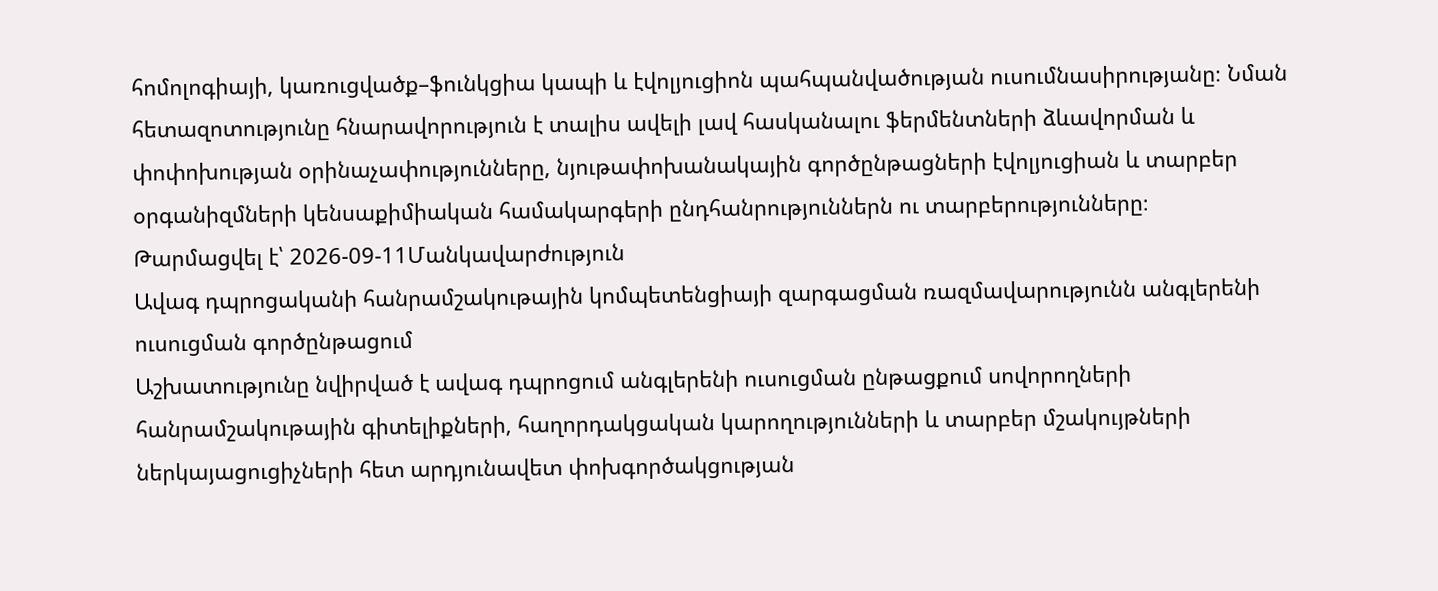հոմոլոգիայի, կառուցվածք–ֆունկցիա կապի և էվոլյուցիոն պահպանվածության ուսումնասիրությանը։ Նման հետազոտությունը հնարավորություն է տալիս ավելի լավ հասկանալու ֆերմենտների ձևավորման և փոփոխության օրինաչափությունները, նյութափոխանակային գործընթացների էվոլյուցիան և տարբեր օրգանիզմների կենսաքիմիական համակարգերի ընդհանրություններն ու տարբերությունները։
Թարմացվել է՝ 2026-09-11Մանկավարժություն
Ավագ դպրոցականի հանրամշակութային կոմպետենցիայի զարգացման ռազմավարությունն անգլերենի ուսուցման գործընթացում
Աշխատությունը նվիրված է ավագ դպրոցում անգլերենի ուսուցման ընթացքում սովորողների հանրամշակութային գիտելիքների, հաղորդակցական կարողությունների և տարբեր մշակույթների ներկայացուցիչների հետ արդյունավետ փոխգործակցության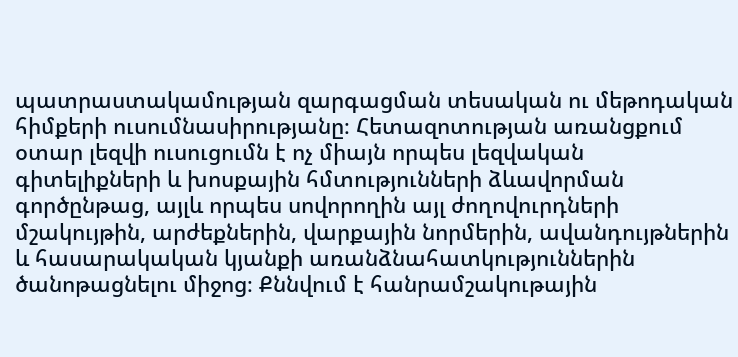պատրաստակամության զարգացման տեսական ու մեթոդական հիմքերի ուսումնասիրությանը։ Հետազոտության առանցքում օտար լեզվի ուսուցումն է ոչ միայն որպես լեզվական գիտելիքների և խոսքային հմտությունների ձևավորման գործընթաց, այլև որպես սովորողին այլ ժողովուրդների մշակույթին, արժեքներին, վարքային նորմերին, ավանդույթներին և հասարակական կյանքի առանձնահատկություններին ծանոթացնելու միջոց։ Քննվում է հանրամշակութային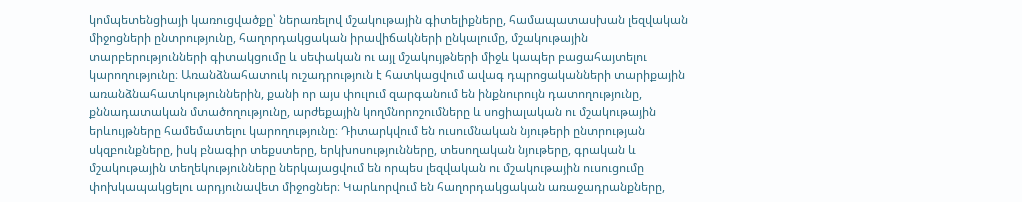կոմպետենցիայի կառուցվածքը՝ ներառելով մշակութային գիտելիքները, համապատասխան լեզվական միջոցների ընտրությունը, հաղորդակցական իրավիճակների ընկալումը, մշակութային տարբերությունների գիտակցումը և սեփական ու այլ մշակույթների միջև կապեր բացահայտելու կարողությունը։ Առանձնահատուկ ուշադրություն է հատկացվում ավագ դպրոցականների տարիքային առանձնահատկություններին, քանի որ այս փուլում զարգանում են ինքնուրույն դատողությունը, քննադատական մտածողությունը, արժեքային կողմնորոշումները և սոցիալական ու մշակութային երևույթները համեմատելու կարողությունը։ Դիտարկվում են ուսումնական նյութերի ընտրության սկզբունքները, իսկ բնագիր տեքստերը, երկխոսությունները, տեսողական նյութերը, գրական և մշակութային տեղեկությունները ներկայացվում են որպես լեզվական ու մշակութային ուսուցումը փոխկապակցելու արդյունավետ միջոցներ։ Կարևորվում են հաղորդակցական առաջադրանքները,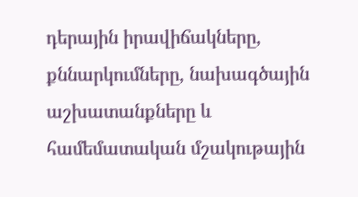դերային իրավիճակները, քննարկումները, նախագծային աշխատանքները և համեմատական մշակութային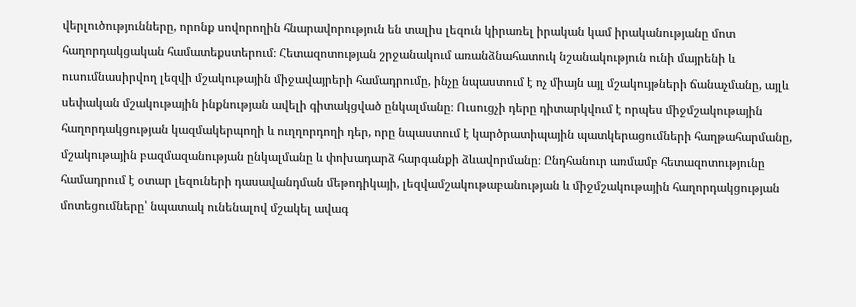վերլուծությունները, որոնք սովորողին հնարավորություն են տալիս լեզուն կիրառել իրական կամ իրականությանը մոտ հաղորդակցական համատեքստերում։ Հետազոտության շրջանակում առանձնահատուկ նշանակություն ունի մայրենի և ուսումնասիրվող լեզվի մշակութային միջավայրերի համադրումը, ինչը նպաստում է ոչ միայն այլ մշակույթների ճանաչմանը, այլև սեփական մշակութային ինքնության ավելի գիտակցված ընկալմանը։ Ուսուցչի դերը դիտարկվում է որպես միջմշակութային հաղորդակցության կազմակերպողի և ուղղորդողի դեր, որը նպաստում է կարծրատիպային պատկերացումների հաղթահարմանը, մշակութային բազմազանության ընկալմանը և փոխադարձ հարգանքի ձևավորմանը։ Ընդհանուր առմամբ հետազոտությունը համադրում է օտար լեզուների դասավանդման մեթոդիկայի, լեզվամշակութաբանության և միջմշակութային հաղորդակցության մոտեցումները՝ նպատակ ունենալով մշակել ավագ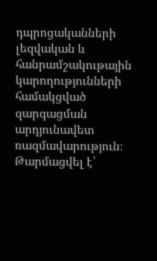դպրոցականների լեզվական և հանրամշակութային կարողությունների համակցված զարգացման արդյունավետ ռազմավարություն։
Թարմացվել է՝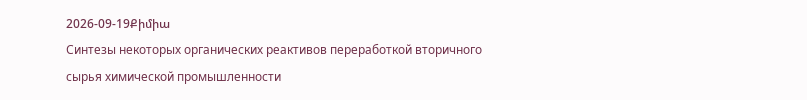2026-09-19Քիմիա
Синтезы некоторых органических реактивов переработкой вторичного сырья химической промышленности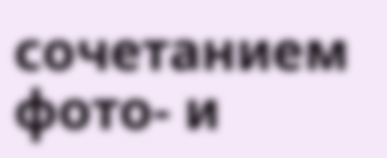сочетанием фото- и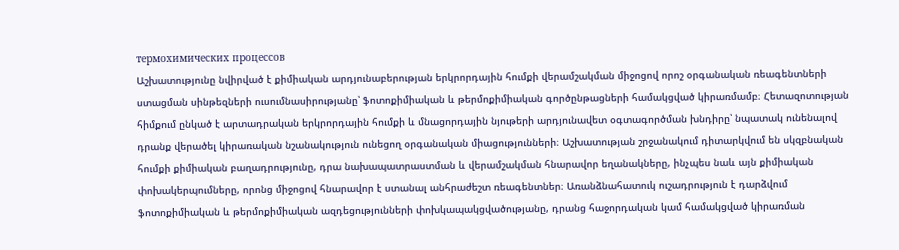термохимических процессов
Աշխատությունը նվիրված է քիմիական արդյունաբերության երկրորդային հումքի վերամշակման միջոցով որոշ օրգանական ռեագենտների ստացման սինթեզների ուսումնասիրությանը՝ ֆոտոքիմիական և թերմոքիմիական գործընթացների համակցված կիրառմամբ։ Հետազոտության հիմքում ընկած է արտադրական երկրորդային հումքի և մնացորդային նյութերի արդյունավետ օգտագործման խնդիրը՝ նպատակ ունենալով դրանք վերածել կիրառական նշանակություն ունեցող օրգանական միացությունների։ Աշխատության շրջանակում դիտարկվում են սկզբնական հումքի քիմիական բաղադրությունը, դրա նախապատրաստման և վերամշակման հնարավոր եղանակները, ինչպես նաև այն քիմիական փոխակերպումները, որոնց միջոցով հնարավոր է ստանալ անհրաժեշտ ռեագենտներ։ Առանձնահատուկ ուշադրություն է դարձվում ֆոտոքիմիական և թերմոքիմիական ազդեցությունների փոխկապակցվածությանը, դրանց հաջորդական կամ համակցված կիրառման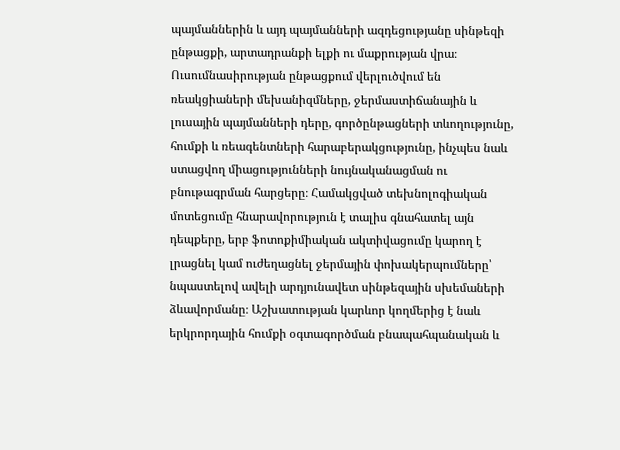պայմաններին և այդ պայմանների ազդեցությանը սինթեզի ընթացքի, արտադրանքի ելքի ու մաքրության վրա։ Ուսումնասիրության ընթացքում վերլուծվում են ռեակցիաների մեխանիզմները, ջերմաստիճանային և լուսային պայմանների դերը, գործընթացների տևողությունը, հումքի և ռեագենտների հարաբերակցությունը, ինչպես նաև ստացվող միացությունների նույնականացման ու բնութագրման հարցերը։ Համակցված տեխնոլոգիական մոտեցումը հնարավորություն է տալիս գնահատել այն դեպքերը, երբ ֆոտոքիմիական ակտիվացումը կարող է լրացնել կամ ուժեղացնել ջերմային փոխակերպումները՝ նպաստելով ավելի արդյունավետ սինթեզային սխեմաների ձևավորմանը։ Աշխատության կարևոր կողմերից է նաև երկրորդային հումքի օգտագործման բնապահպանական և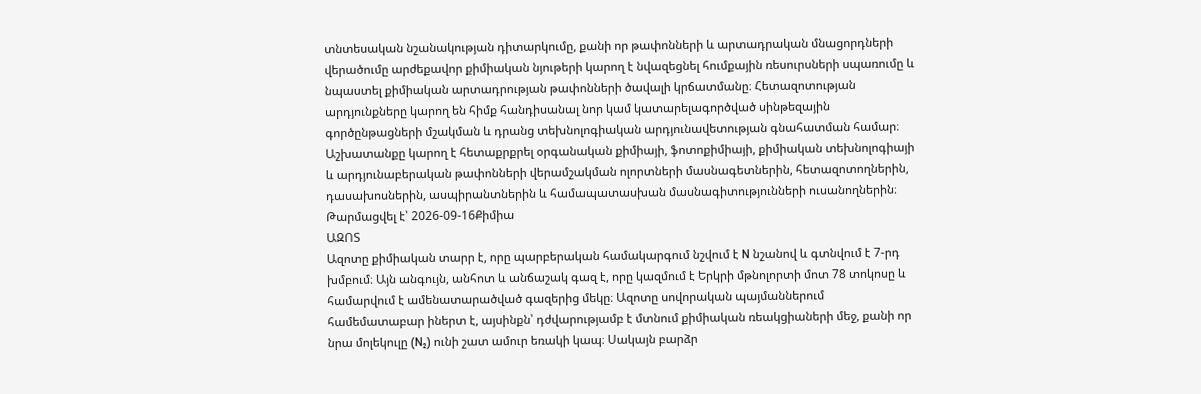տնտեսական նշանակության դիտարկումը, քանի որ թափոնների և արտադրական մնացորդների վերածումը արժեքավոր քիմիական նյութերի կարող է նվազեցնել հումքային ռեսուրսների սպառումը և նպաստել քիմիական արտադրության թափոնների ծավալի կրճատմանը։ Հետազոտության արդյունքները կարող են հիմք հանդիսանալ նոր կամ կատարելագործված սինթեզային գործընթացների մշակման և դրանց տեխնոլոգիական արդյունավետության գնահատման համար։ Աշխատանքը կարող է հետաքրքրել օրգանական քիմիայի, ֆոտոքիմիայի, քիմիական տեխնոլոգիայի և արդյունաբերական թափոնների վերամշակման ոլորտների մասնագետներին, հետազոտողներին, դասախոսներին, ասպիրանտներին և համապատասխան մասնագիտությունների ուսանողներին։
Թարմացվել է՝ 2026-09-16Քիմիա
ԱԶՈՏ
Ազոտը քիմիական տարր է, որը պարբերական համակարգում նշվում է N նշանով և գտնվում է 7-րդ խմբում։ Այն անգույն, անհոտ և անճաշակ գազ է, որը կազմում է Երկրի մթնոլորտի մոտ 78 տոկոսը և համարվում է ամենատարածված գազերից մեկը։ Ազոտը սովորական պայմաններում համեմատաբար իներտ է, այսինքն՝ դժվարությամբ է մտնում քիմիական ռեակցիաների մեջ, քանի որ նրա մոլեկուլը (N₂) ունի շատ ամուր եռակի կապ։ Սակայն բարձր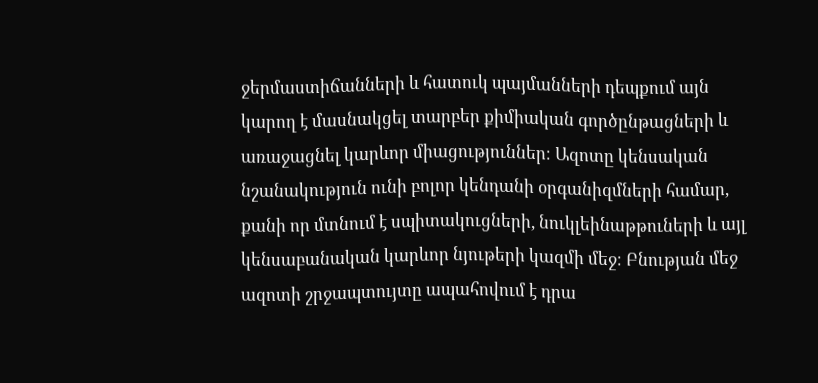ջերմաստիճանների և հատուկ պայմանների դեպքում այն կարող է մասնակցել տարբեր քիմիական գործընթացների և առաջացնել կարևոր միացություններ։ Ազոտը կենսական նշանակություն ունի բոլոր կենդանի օրգանիզմների համար, քանի որ մտնում է սպիտակուցների, նուկլեինաթթուների և այլ կենսաբանական կարևոր նյութերի կազմի մեջ։ Բնության մեջ ազոտի շրջապտույտը ապահովում է դրա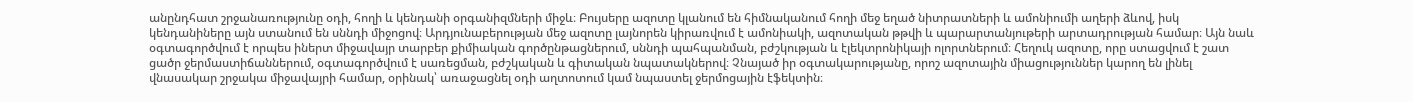անընդհատ շրջանառությունը օդի, հողի և կենդանի օրգանիզմների միջև։ Բույսերը ազոտը կլանում են հիմնականում հողի մեջ եղած նիտրատների և ամոնիումի աղերի ձևով, իսկ կենդանիները այն ստանում են սննդի միջոցով։ Արդյունաբերության մեջ ազոտը լայնորեն կիրառվում է ամոնիակի, ազոտական թթվի և պարարտանյութերի արտադրության համար։ Այն նաև օգտագործվում է որպես իներտ միջավայր տարբեր քիմիական գործընթացներում, սննդի պահպանման, բժշկության և էլեկտրոնիկայի ոլորտներում։ Հեղուկ ազոտը, որը ստացվում է շատ ցածր ջերմաստիճաններում, օգտագործվում է սառեցման, բժշկական և գիտական նպատակներով։ Չնայած իր օգտակարությանը, որոշ ազոտային միացություններ կարող են լինել վնասակար շրջակա միջավայրի համար, օրինակ՝ առաջացնել օդի աղտոտում կամ նպաստել ջերմոցային էֆեկտին։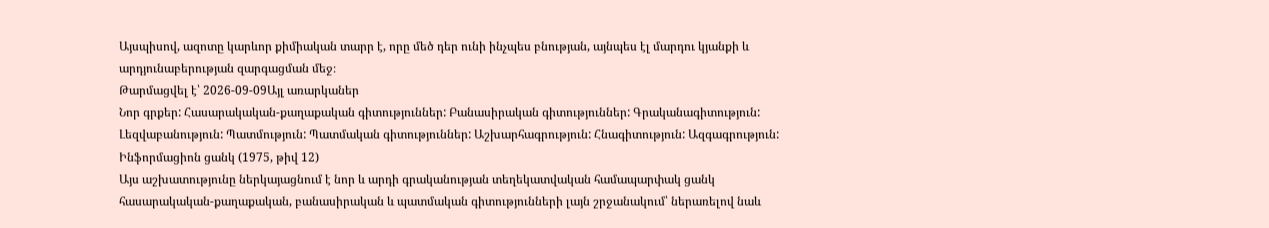Այսպիսով, ազոտը կարևոր քիմիական տարր է, որը մեծ դեր ունի ինչպես բնության, այնպես էլ մարդու կյանքի և արդյունաբերության զարգացման մեջ։
Թարմացվել է՝ 2026-09-09Այլ առարկաներ
Նոր գրքեր: Հասարակական-քաղաքական գիտություններ: Բանասիրական գիտություններ: Գրականագիտություն: Լեզվաբանություն: Պատմություն: Պատմական գիտություններ: Աշխարհագրություն: Հնագիտություն: Ազգագրություն: Ինֆորմացիոն ցանկ (1975, թիվ 12)
Այս աշխատությունը ներկայացնում է նոր և արդի գրականության տեղեկատվական համապարփակ ցանկ հասարակական-քաղաքական, բանասիրական և պատմական գիտությունների լայն շրջանակում՝ ներառելով նաև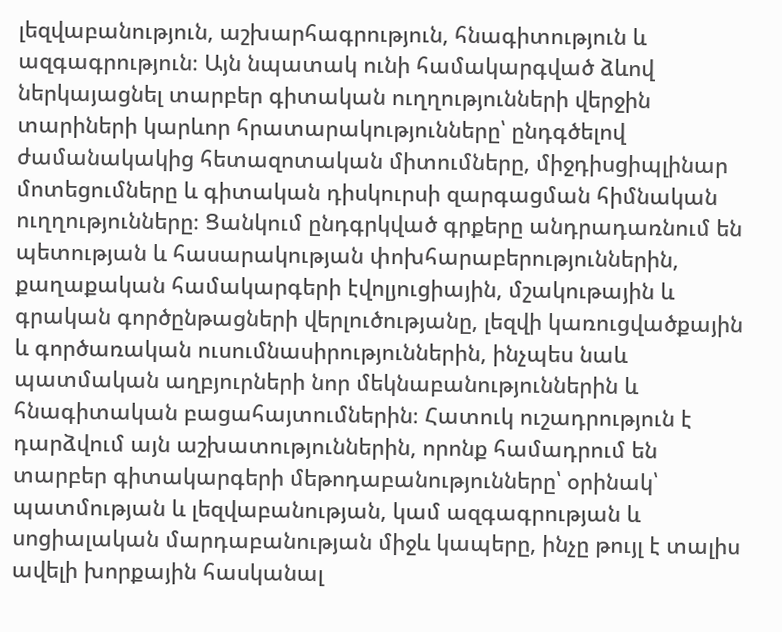լեզվաբանություն, աշխարհագրություն, հնագիտություն և ազգագրություն։ Այն նպատակ ունի համակարգված ձևով ներկայացնել տարբեր գիտական ուղղությունների վերջին տարիների կարևոր հրատարակությունները՝ ընդգծելով ժամանակակից հետազոտական միտումները, միջդիսցիպլինար մոտեցումները և գիտական դիսկուրսի զարգացման հիմնական ուղղությունները։ Ցանկում ընդգրկված գրքերը անդրադառնում են պետության և հասարակության փոխհարաբերություններին, քաղաքական համակարգերի էվոլյուցիային, մշակութային և գրական գործընթացների վերլուծությանը, լեզվի կառուցվածքային և գործառական ուսումնասիրություններին, ինչպես նաև պատմական աղբյուրների նոր մեկնաբանություններին և հնագիտական բացահայտումներին։ Հատուկ ուշադրություն է դարձվում այն աշխատություններին, որոնք համադրում են տարբեր գիտակարգերի մեթոդաբանությունները՝ օրինակ՝ պատմության և լեզվաբանության, կամ ազգագրության և սոցիալական մարդաբանության միջև կապերը, ինչը թույլ է տալիս ավելի խորքային հասկանալ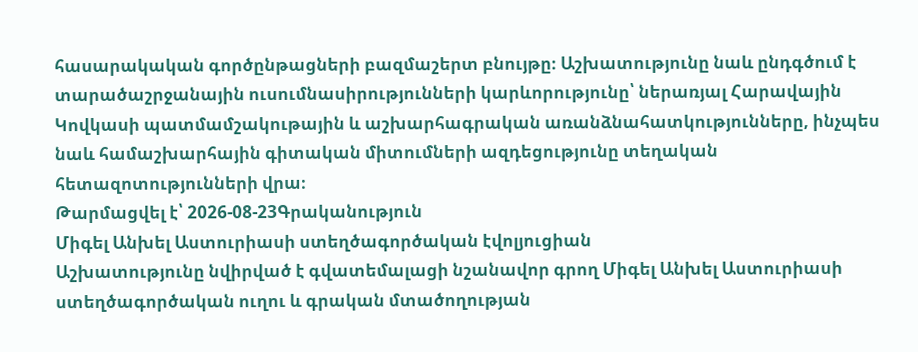հասարակական գործընթացների բազմաշերտ բնույթը։ Աշխատությունը նաև ընդգծում է տարածաշրջանային ուսումնասիրությունների կարևորությունը՝ ներառյալ Հարավային Կովկասի պատմամշակութային և աշխարհագրական առանձնահատկությունները, ինչպես նաև համաշխարհային գիտական միտումների ազդեցությունը տեղական հետազոտությունների վրա։
Թարմացվել է՝ 2026-08-23Գրականություն
Միգել Անխել Աստուրիասի ստեղծագործական էվոլյուցիան
Աշխատությունը նվիրված է գվատեմալացի նշանավոր գրող Միգել Անխել Աստուրիասի ստեղծագործական ուղու և գրական մտածողության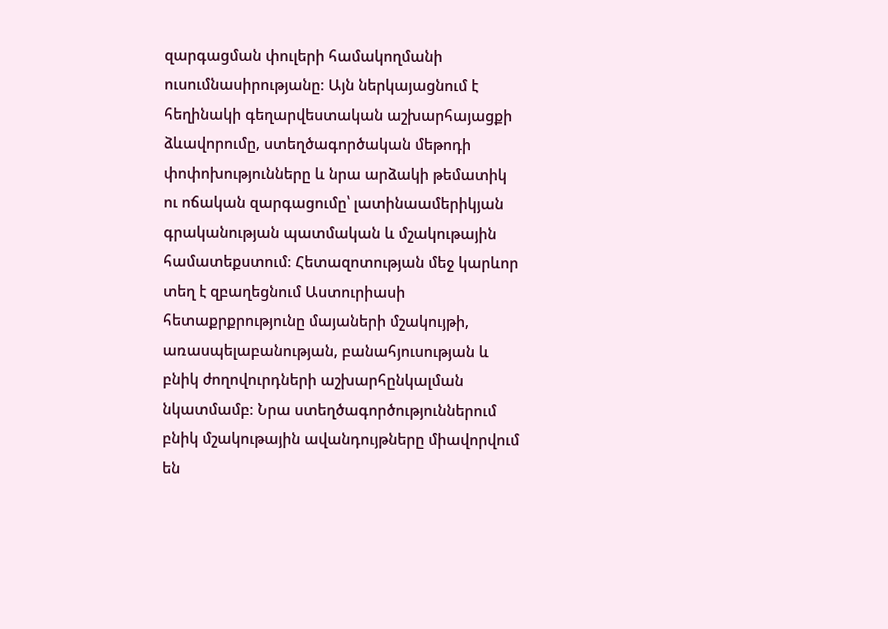զարգացման փուլերի համակողմանի ուսումնասիրությանը։ Այն ներկայացնում է հեղինակի գեղարվեստական աշխարհայացքի ձևավորումը, ստեղծագործական մեթոդի փոփոխությունները և նրա արձակի թեմատիկ ու ոճական զարգացումը՝ լատինաամերիկյան գրականության պատմական և մշակութային համատեքստում։ Հետազոտության մեջ կարևոր տեղ է զբաղեցնում Աստուրիասի հետաքրքրությունը մայաների մշակույթի, առասպելաբանության, բանահյուսության և բնիկ ժողովուրդների աշխարհընկալման նկատմամբ։ Նրա ստեղծագործություններում բնիկ մշակութային ավանդույթները միավորվում են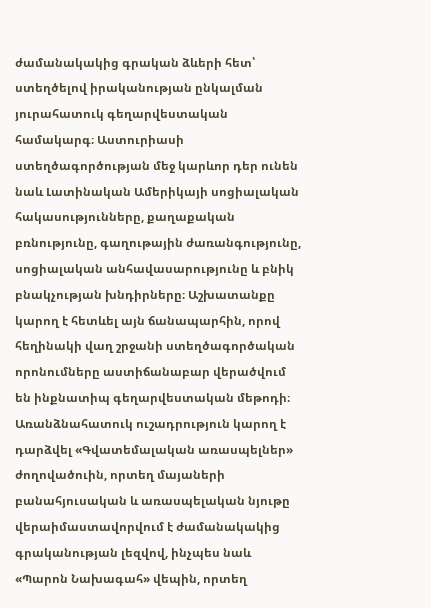ժամանակակից գրական ձևերի հետ՝ ստեղծելով իրականության ընկալման յուրահատուկ գեղարվեստական համակարգ։ Աստուրիասի ստեղծագործության մեջ կարևոր դեր ունեն նաև Լատինական Ամերիկայի սոցիալական հակասությունները, քաղաքական բռնությունը, գաղութային ժառանգությունը, սոցիալական անհավասարությունը և բնիկ բնակչության խնդիրները։ Աշխատանքը կարող է հետևել այն ճանապարհին, որով հեղինակի վաղ շրջանի ստեղծագործական որոնումները աստիճանաբար վերածվում են ինքնատիպ գեղարվեստական մեթոդի։ Առանձնահատուկ ուշադրություն կարող է դարձվել «Գվատեմալական առասպելներ» ժողովածուին, որտեղ մայաների բանահյուսական և առասպելական նյութը վերաիմաստավորվում է ժամանակակից գրականության լեզվով, ինչպես նաև «Պարոն Նախագահ» վեպին, որտեղ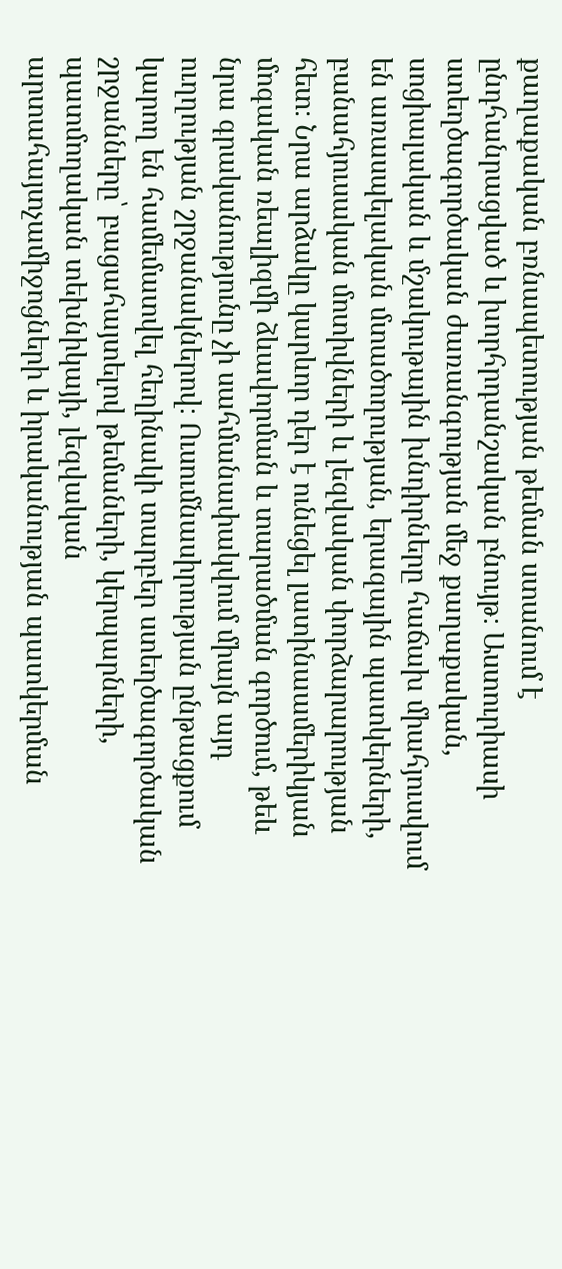քաղաքական բռնապետության թեման ստանում է ընդհանրացված և խորհրդանշական բնույթ։ Աստուրիասի ստեղծագործական ժառանգության մեջ քաղաքական, սոցիալական և մշակութային խնդիրները հաճախ միահյուսվում են առասպելական մտածողության, երազային պատկերների, բանահյուսական մոտիվների և լեզվական փորձարարության հետ։ Նրա արձակը կարևոր դեր է ունեցել լատինաամերիկյան մոգական ռեալիզմի ձևավորման և տարածման գործում, թեև նրա գրականությունը չի սահմանափակվում միայն այդ ուղղության շրջանակներով։ Ուսումնասիրության ընթացքում կարող են համեմատվել հեղինակի տարբեր ստեղծագործական շրջանները՝ բացահայտելով թեմաների, կերպարների, պատմողական տեխնիկայի, լեզվական արտահայտչամիջոցների և իրականության պատկերման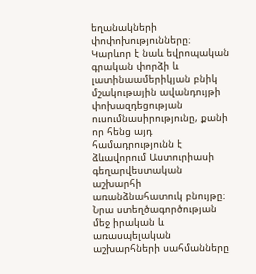եղանակների փոփոխությունները։ Կարևոր է նաև եվրոպական գրական փորձի և լատինաամերիկյան բնիկ մշակութային ավանդույթի փոխազդեցության ուսումնասիրությունը, քանի որ հենց այդ համադրությունն է ձևավորում Աստուրիասի գեղարվեստական աշխարհի առանձնահատուկ բնույթը։ Նրա ստեղծագործության մեջ իրական և առասպելական աշխարհների սահմանները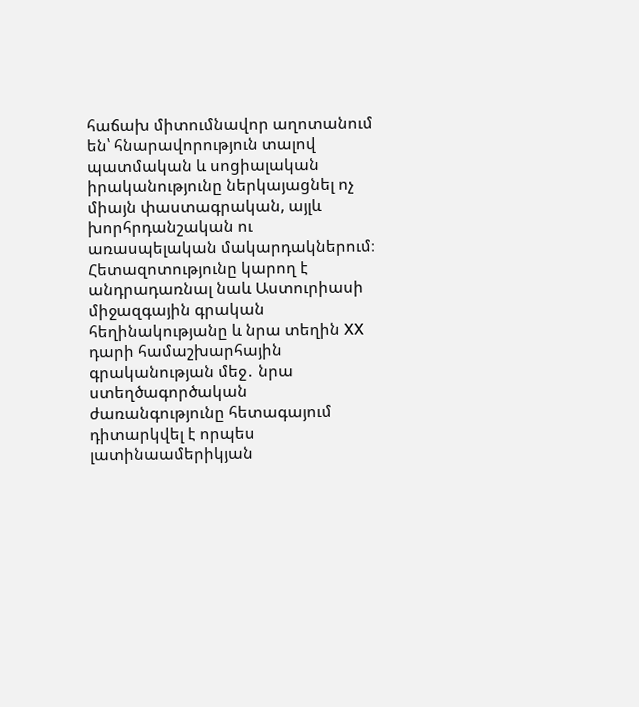հաճախ միտումնավոր աղոտանում են՝ հնարավորություն տալով պատմական և սոցիալական իրականությունը ներկայացնել ոչ միայն փաստագրական, այլև խորհրդանշական ու առասպելական մակարդակներում։ Հետազոտությունը կարող է անդրադառնալ նաև Աստուրիասի միջազգային գրական հեղինակությանը և նրա տեղին XX դարի համաշխարհային գրականության մեջ․ նրա ստեղծագործական ժառանգությունը հետագայում դիտարկվել է որպես լատինաամերիկյան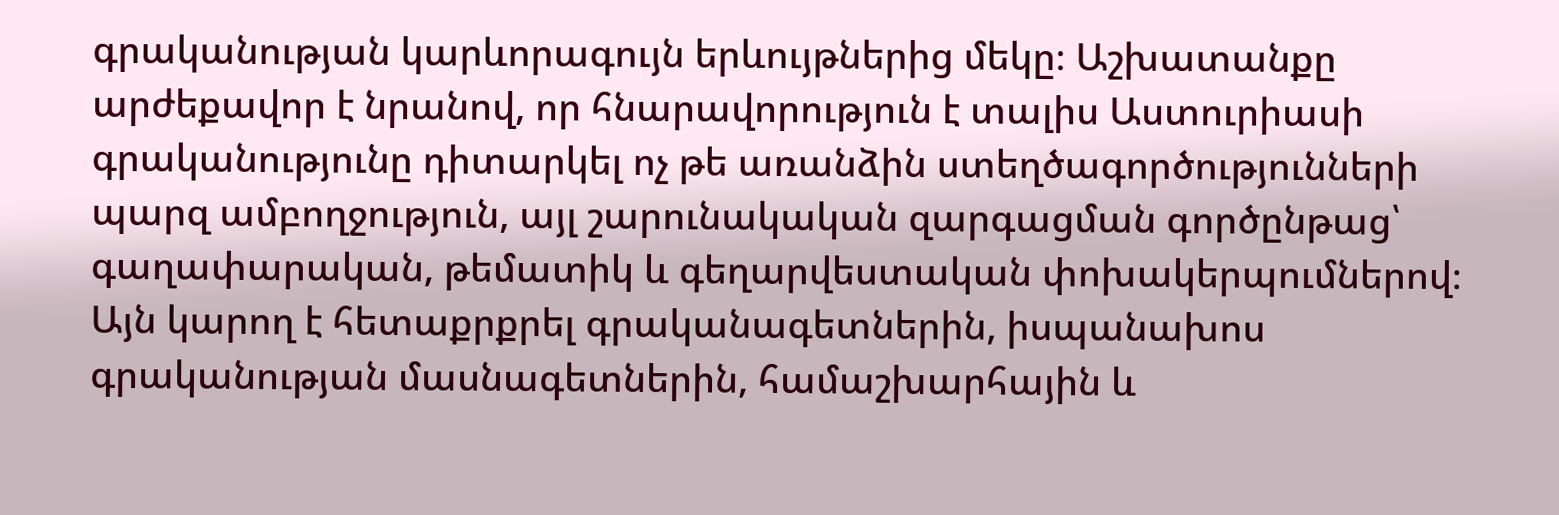գրականության կարևորագույն երևույթներից մեկը։ Աշխատանքը արժեքավոր է նրանով, որ հնարավորություն է տալիս Աստուրիասի գրականությունը դիտարկել ոչ թե առանձին ստեղծագործությունների պարզ ամբողջություն, այլ շարունակական զարգացման գործընթաց՝ գաղափարական, թեմատիկ և գեղարվեստական փոխակերպումներով։ Այն կարող է հետաքրքրել գրականագետներին, իսպանախոս գրականության մասնագետներին, համաշխարհային և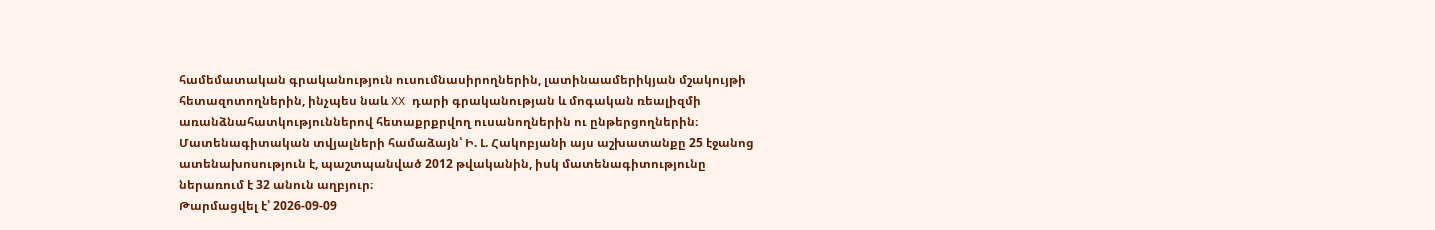համեմատական գրականություն ուսումնասիրողներին, լատինաամերիկյան մշակույթի հետազոտողներին, ինչպես նաև XX դարի գրականության և մոգական ռեալիզմի առանձնահատկություններով հետաքրքրվող ուսանողներին ու ընթերցողներին։ Մատենագիտական տվյալների համաձայն՝ Ի. Լ. Հակոբյանի այս աշխատանքը 25 էջանոց ատենախոսություն է, պաշտպանված 2012 թվականին, իսկ մատենագիտությունը ներառում է 32 անուն աղբյուր։
Թարմացվել է՝ 2026-09-09